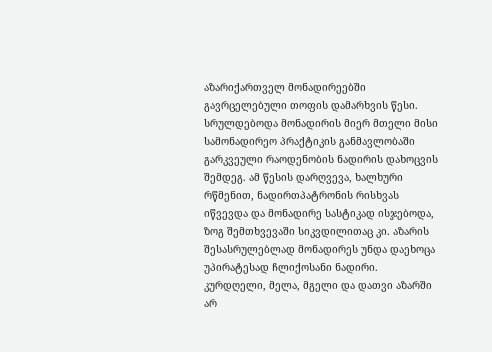აზარიქართველ მონადირეებში გავრცელებული თოფის დამარხვის წესი. სრულდებოდა მონადირის მიერ მთელი მისი სამონადირეო პრაქტიკის განმავლობაში გარკვეული რაოდენობის ნადირის დახოცვის შემდეგ. ამ წესის დარღვევა, ხალხური რწმენით, ნადირთპატრონის რისხვას იწვევდა და მონადირე სასტიკად ისჯებოდა, ზოგ შემთხვევაში სიკვდილითაც კი. აზარის შესასრულებლად მონადირეს უნდა დაეხოცა უპირატესად ჩლიქოსანი ნადირი. კურდღელი, მელა, მგელი და დათვი აზარში არ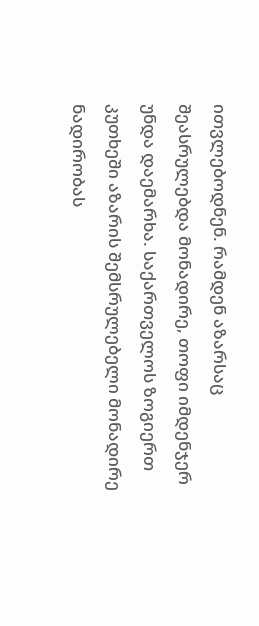ითვლებოდნენ. რამდენ აზარსაც შეასრულებდა მონადირე, თოფი იმდენჯერ უნდა დაემარხა. საქართველოს ზოგიერთ კუთხეში აზარის შემსრულებელი მონადირე ნადირობას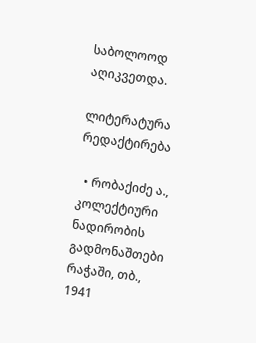საბოლოოდ აღიკვეთდა.

ლიტერატურა რედაქტირება

  • რობაქიძე ა., კოლექტიური ნადირობის გადმონაშთები რაჭაში, თბ., 1941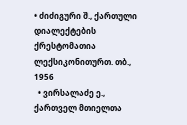• ძიძიგური შ., ქართული დიალექტების ქრესტომათია ლექსიკონითურთ. თბ., 1956
  • ვირსალაძე ე., ქართველ მთიელთა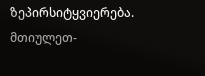ზეპირსიტყვიერება. მთიულეთ-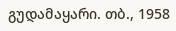გუდამაყარი. თბ., 1958